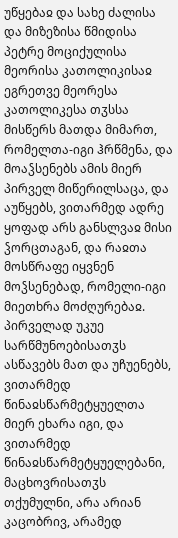უწყებაჲ და სახე ძალისა და მიზეზისა წმიდისა პეტრე მოციქულისა მეორისა კათოლიკისაჲ
ეგრეთვე მეორესა კათოლიკესა თჳსსა მისწერს მათდა მიმართ, რომელთა-იგი ჰრწმენა, და მოაჴსენებს ამის მიერ პირველ მიწერილსაცა, და აუწყებს, ვითარმედ ადრე ყოფად არს განსლვაჲ მისი ჴორცთაგან, და რაჲთა მოსწრაფე იყვნენ მოჴსენებად, რომელი-იგი მიეთხრა მოძღურებაჲ.
პირველად უკუე სარწმუნოებისათჳს ასწავებს მათ და უჩუენებს, ვითარმედ წინაჲსწარმეტყუელთა მიერ ეხარა იგი, და ვითარმედ წინაჲსწარმეტყუელებანი, მაცხოვრისათჳს თქუმულნი, არა არიან კაცობრივ, არამედ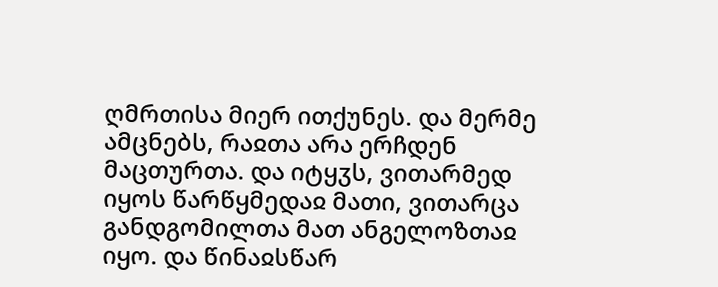ღმრთისა მიერ ითქუნეს. და მერმე ამცნებს, რაჲთა არა ერჩდენ მაცთურთა. და იტყჳს, ვითარმედ იყოს წარწყმედაჲ მათი, ვითარცა განდგომილთა მათ ანგელოზთაჲ იყო. და წინაჲსწარ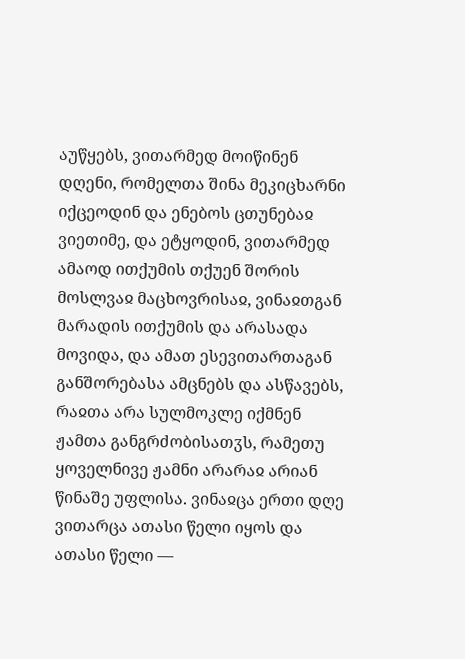აუწყებს, ვითარმედ მოიწინენ დღენი, რომელთა შინა მეკიცხარნი იქცეოდინ და ენებოს ცთუნებაჲ ვიეთიმე, და ეტყოდინ, ვითარმედ ამაოდ ითქუმის თქუენ შორის მოსლვაჲ მაცხოვრისაჲ, ვინაჲთგან მარადის ითქუმის და არასადა მოვიდა, და ამათ ესევითართაგან განშორებასა ამცნებს და ასწავებს, რაჲთა არა სულმოკლე იქმნენ ჟამთა განგრძობისათჳს, რამეთუ ყოველნივე ჟამნი არარაჲ არიან წინაშე უფლისა. ვინაჲცა ერთი დღე ვითარცა ათასი წელი იყოს და ათასი წელი —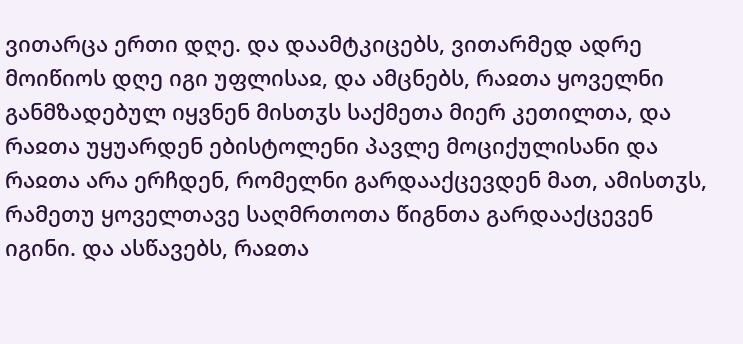ვითარცა ერთი დღე. და დაამტკიცებს, ვითარმედ ადრე მოიწიოს დღე იგი უფლისაჲ, და ამცნებს, რაჲთა ყოველნი განმზადებულ იყვნენ მისთჳს საქმეთა მიერ კეთილთა, და რაჲთა უყუარდენ ებისტოლენი პავლე მოციქულისანი და რაჲთა არა ერჩდენ, რომელნი გარდააქცევდენ მათ, ამისთჳს, რამეთუ ყოველთავე საღმრთოთა წიგნთა გარდააქცევენ იგინი. და ასწავებს, რაჲთა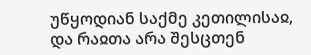უწყოდიან საქმე კეთილისაჲ, და რაჲთა არა შესცთენ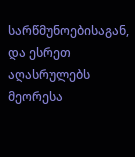სარწმუნოებისაგან, და ესრეთ აღასრულებს მეორესა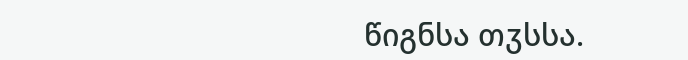წიგნსა თჳსსა.